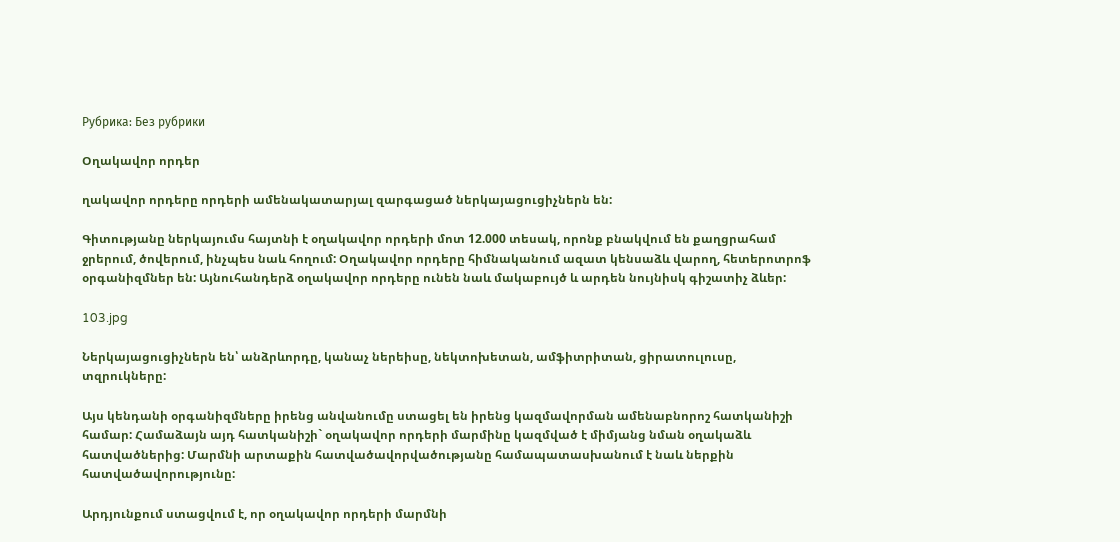Рубрика: Без рубрики

Օղակավոր որդեր

ղակավոր որդերը որդերի ամենակատարյալ զարգացած ներկայացուցիչներն են:

Գիտությանը ներկայումս հայտնի է օղակավոր որդերի մոտ 12.000 տեսակ, որոնք բնակվում են քաղցրահամ ջրերում, ծովերում, ինչպես նաև հողում: Օղակավոր որդերը հիմնականում ազատ կենսաձև վարող, հետերոտրոֆ օրգանիզմներ են: Այնուհանդերձ օղակավոր որդերը ունեն նաև մակաբույծ և արդեն նույնիսկ գիշատիչ ձևեր:

103.jpg

Ներկայացուցիչներն են՝ անձրևորդը, կանաչ ներեիսը, նեկտոխետան, ամֆիտրիտան, ցիրատուլուսը, տզրուկները:

Այս կենդանի օրգանիզմները իրենց անվանումը ստացել են իրենց կազմավորման ամենաբնորոշ հատկանիշի համար: Համաձայն այդ հատկանիշի` օղակավոր որդերի մարմինը կազմված է միմյանց նման օղակաձև հատվածներից: Մարմնի արտաքին հատվածավորվածությանը համապատասխանում է նաև ներքին հատվածավորությունը:

Արդյունքում ստացվում է, որ օղակավոր որդերի մարմնի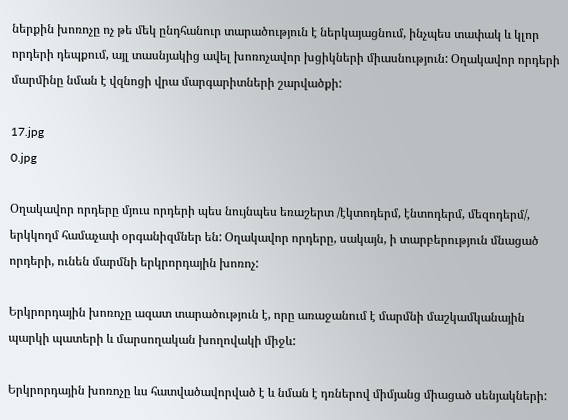ներքին խոռոչը ոչ թե մեկ ընդհանուր տարածություն է ներկայացնում, ինչպես տափակ և կլոր որդերի դեպքում, այլ տասնյակից ավել խոռոչավոր խցիկների միասնություն: Օղակավոր որդերի մարմինը նման է վզնոցի վրա մարգարիտների շարվածքի:

17.jpg
0.jpg

Օղակավոր որդերը մյուս որդերի պես նույնպես եռաշերտ /էկտոդերմ, էնտոդերմ, մեզոդերմ/, երկկողմ համաչափ օրգանիզմներ են: Օղակավոր որդերը, սակայն, ի տարբերություն մնացած որդերի, ունեն մարմնի երկրորդային խոռոչ:

Երկրորդային խոռոչը ազատ տարածություն է, որը առաջանում է մարմնի մաշկամկանային պարկի պատերի և մարսողական խողովակի միջև:

Երկրորդային խոռոչը ևս հատվածավորված է և նման է դռներով միմյանց միացած սենյակների: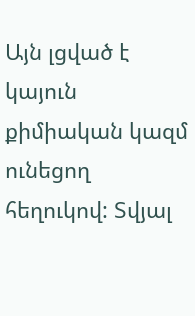Այն լցված է կայուն քիմիական կազմ ունեցող հեղուկով: Տվյալ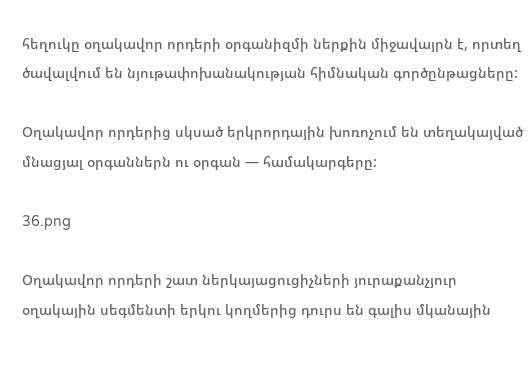հեղուկը օղակավոր որդերի օրգանիզմի ներքին միջավայրն է, որտեղ ծավալվում են նյութափոխանակության հիմնական գործընթացները:

Օղակավոր որդերից սկսած երկրորդային խոռոչում են տեղակայված մնացյալ օրգաններն ու օրգան — համակարգերը:

36.png

Օղակավոր որդերի շատ ներկայացուցիչների յուրաքանչյուր օղակային սեգմենտի երկու կողմերից դուրս են գալիս մկանային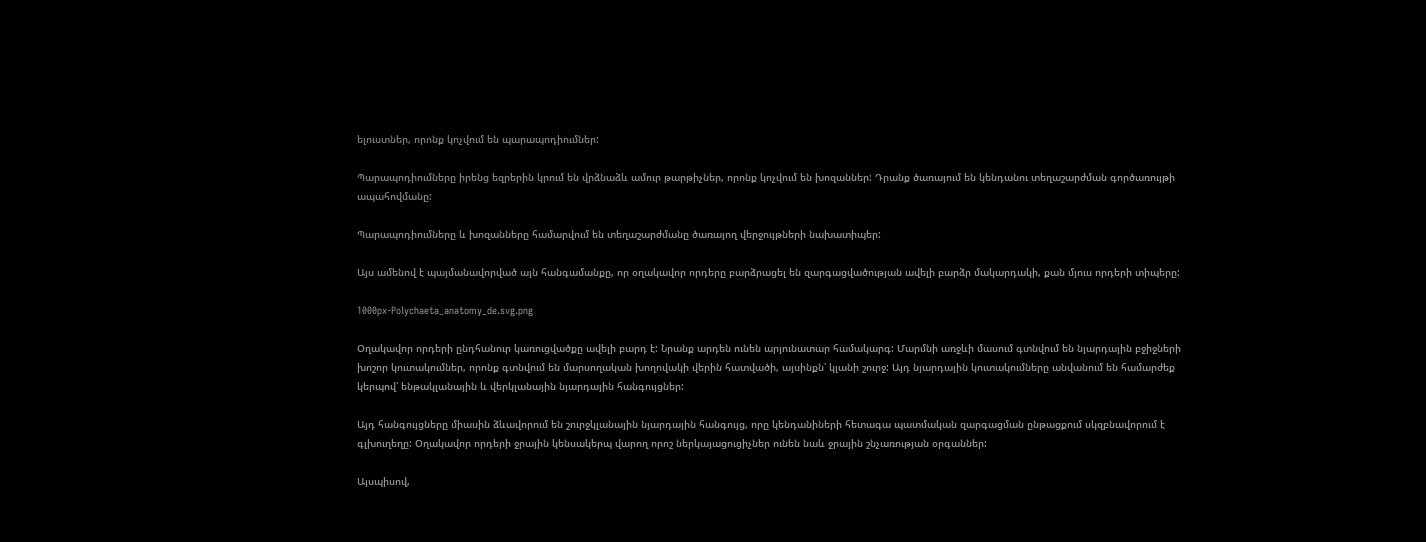ելուստներ, որոնք կոչվում են պարապոդիումներ:

Պարապոդիումները իրենց եզրերին կրում են վրձնաձև ամուր թարթիչներ, որոնք կոչվում են խոզաններ: Դրանք ծառայում են կենդանու տեղաշարժման գործառույթի ապահովմանը:

Պարապոդիումները և խոզանները համարվում են տեղաշարժմանը ծառայող վերջույթների նախատիպեր:

Այս ամենով է պայմանավորված այն հանգամանքը, որ օղակավոր որդերը բարձրացել են զարգացվածության ավելի բարձր մակարդակի, քան մյուս որդերի տիպերը:

1000px-Polychaeta_anatomy_de.svg.png

Օղակավոր որդերի ընդհանուր կառուցվածքը ավելի բարդ է: Նրանք արդեն ունեն արյունատար համակարգ: Մարմնի առջևի մասում գտնվում են նյարդային բջիջների խոշոր կուտակումներ, որոնք գտնվում են մարսողական խողովակի վերին հատվածի, այսինքն՝ կլանի շուրջ: Այդ նյարդային կուտակումները անվանում են համարժեք կերպով՝ ենթակլանային և վերկլանային նյարդային հանգույցներ:

Այդ հանգույցները միասին ձևավորում են շուրջկլանային նյարդային հանգույց, որը կենդանիների հետագա պատմական զարգացման ընթացքում սկզբնավորում է գլխուղեղը: Օղակավոր որդերի ջրային կենսակերպ վարող որոշ ներկայացուցիչներ ունեն նաև ջրային շնչառության օրգաններ:

Այսպիսով,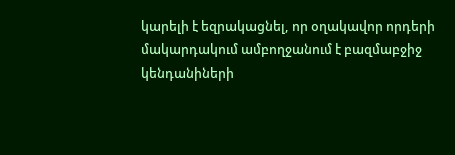կարելի է եզրակացնել, որ օղակավոր որդերի մակարդակում ամբողջանում է բազմաբջիջ կենդանիների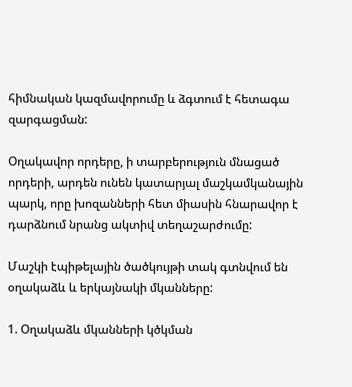հիմնական կազմավորումը և ձգտում է հետագա զարգացման:

Օղակավոր որդերը, ի տարբերություն մնացած որդերի, արդեն ունեն կատարյալ մաշկամկանային պարկ, որը խոզանների հետ միասին հնարավոր է դարձնում նրանց ակտիվ տեղաշարժումը:

Մաշկի էպիթելային ծածկույթի տակ գտնվում են օղակաձև և երկայնակի մկանները:

1. Օղակաձև մկանների կծկման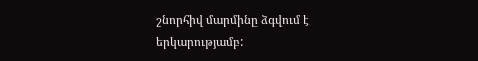շնորհիվ մարմինը ձգվում է երկարությամբ: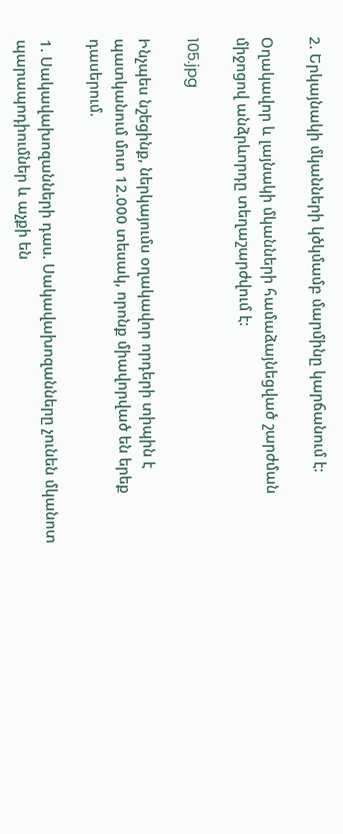2. Երկայնակի մկանների կծկմամբ մարմինը կարճանում է:

Օղակավոր և լայնակի մկանների համաձայնեցված շարժման միջոցով անձրևորդը տեղաշարժվում է:

105.jpg

Ինչպես նշեցինք, ներկայումս օղակավոր որդերի տիպին է պատկանում մոտ 12.000 տեսակ, որոնք միավորված են երեք դասերում.

1. Սակավախոզանների դաս. Սակավախոզանները չունեն մկանոտ պարապոդիումներ և աչքի են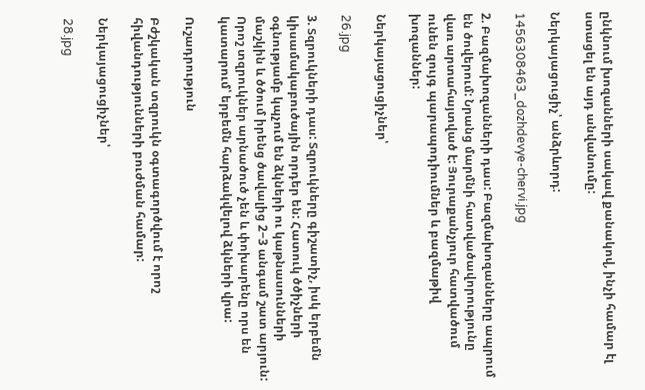ընկնում խոզանների սակավ քանակով, ինչի համար էլ ստացել են այդ անվանումը:

Ներկայացուցիչ՝ անձրևորդ:

1456308463_dozhdevye-chervi.jpg

2. Բազմախոզանների դաս: Բազմախոզանները ապրում են ծովերում: Նրանց մարմնի հատվածավորությունը վառ արտահայտված է: Յուրաքանչյուր հատվածում ունեն զույգ պարապոդիումներ և բազմաթիվ խոզաններ:

Ներկայացուցիչներ՝

26.jpg

3. Տզրուկների դաս: Տզրուկները գիշատիչ, իսկ երբեմն կիսամակաբուծային որդեր են: Հատուկ ծծիչների օգնությամբ կպչում են ձկների ու կաթնասունների մաշկին և ծծում իրենց ծավալից 2−3 անգամ շատ արյուն: Որոշ տզրուկներ արնածուծ չեն և փոխարենը որս են կատարում՝ երբեմն հարձակվելով ձկների վրա:

Ուշադրություն

Բժշկական տզրուկն օգտագործվում է որոշ հիվանդությունների բուժման համար:

Ներկայացուցիչներ՝

28.jpg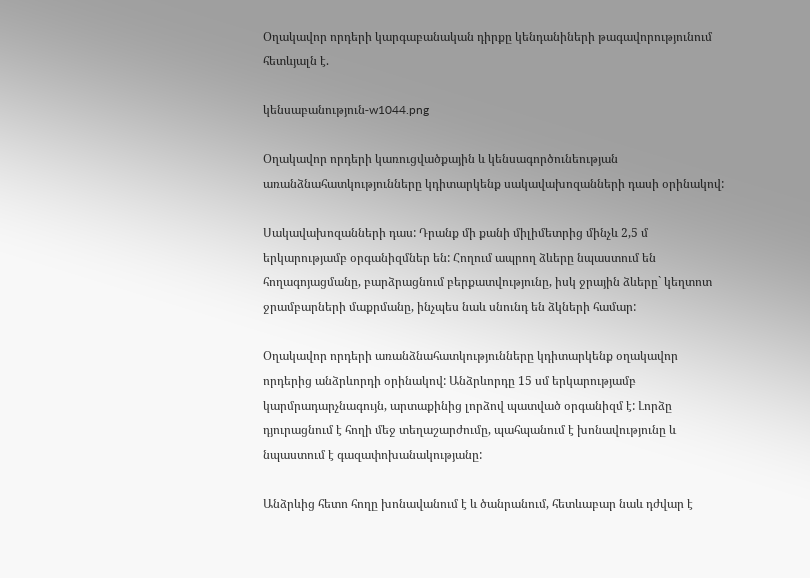Օղակավոր որդերի կարգաբանական դիրքը կենդանիների թագավորությունում հետևյալն է.

կենսաբանություն-w1044.png

Օղակավոր որդերի կառուցվածքային և կենսագործունեության առանձնահատկությունները կդիտարկենք սակավախոզանների դասի օրինակով:

Սակավախոզանների դաս: Դրանք մի քանի միլիմետրից մինչև 2,5 մ երկարությամբ օրգանիզմներ են: Հողում ապրող ձևերը նպաստում են հողագոյացմանը, բարձրացնում բերքատվությունը, իսկ ջրային ձևերը` կեղտոտ ջրամբարների մաքրմանը, ինչպես նաև սնունդ են ձկների համար:

Օղակավոր որդերի առանձնահատկությունները կդիտարկենք օղակավոր որդերից անձրևորդի օրինակով: Անձրևորդը 15 սմ երկարությամբ կարմրադարչնագույն, արտաքինից լորձով պատված օրգանիզմ է: Լորձը դյուրացնում է հողի մեջ տեղաշարժումը, պահպանում է խոնավությունը և նպաստում է գազափոխանակությանը:

Անձրևից հետո հողը խոնավանում է և ծանրանում, հետևաբար նաև դժվար է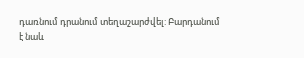դառնում դրանում տեղաշարժվել: Բարդանում է նաև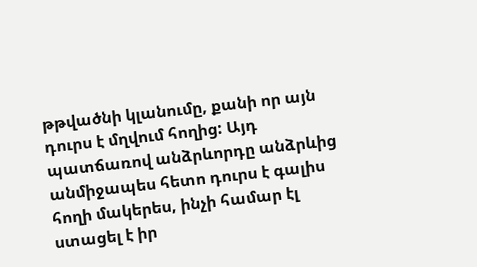թթվածնի կլանումը, քանի որ այն դուրս է մղվում հողից: Այդ պատճառով անձրևորդը անձրևից անմիջապես հետո դուրս է գալիս հողի մակերես, ինչի համար էլ ստացել է իր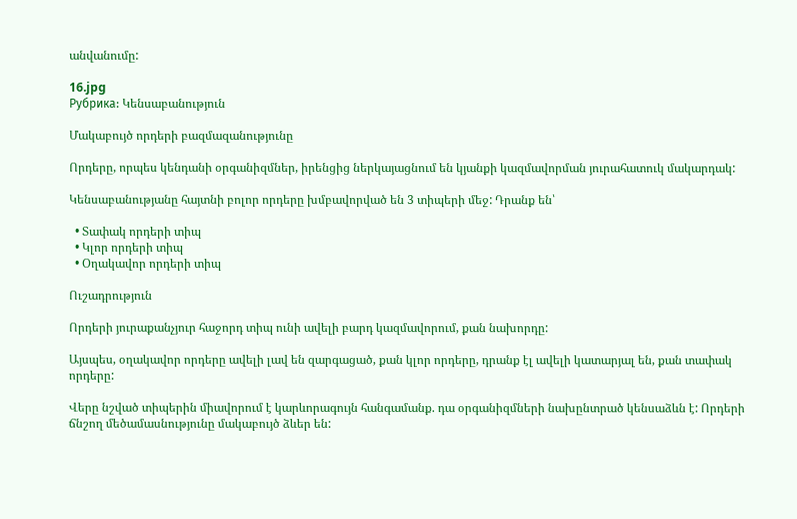անվանումը:

16.jpg
Рубрика: Կենսաբանություն

Մակաբույծ որդերի բազմազանությունը

Որդերը, որպես կենդանի օրգանիզմներ, իրենցից ներկայացնում են կյանքի կազմավորման յուրահատուկ մակարդակ:

Կենսաբանությանը հայտնի բոլոր որդերը խմբավորված են 3 տիպերի մեջ: Դրանք են՝

  • Տափակ որդերի տիպ
  • Կլոր որդերի տիպ
  • Օղակավոր որդերի տիպ

Ուշադրություն

Որդերի յուրաքանչյուր հաջորդ տիպ ունի ավելի բարդ կազմավորում, քան նախորդը:

Այսպես, օղակավոր որդերը ավելի լավ են զարգացած, քան կլոր որդերը, դրանք էլ ավելի կատարյալ են, քան տափակ որդերը:

Վերը նշված տիպերին միավորում է կարևորագույն հանգամանք. դա օրգանիզմների նախընտրած կենսաձևն է: Որդերի ճնշող մեծամասնությունը մակաբույծ ձևեր են: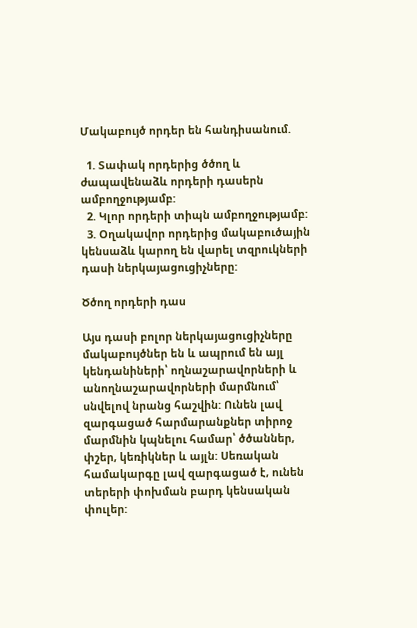Մակաբույծ որդեր են հանդիսանում.

  1. Տափակ որդերից ծծող և ժապավենաձև որդերի դասերն ամբողջությամբ:
  2. Կլոր որդերի տիպն ամբողջությամբ:
  3. Օղակավոր որդերից մակաբուծային կենսաձև կարող են վարել տզրուկների դասի ներկայացուցիչները:

Ծծող որդերի դաս

Այս դասի բոլոր ներկայացուցիչները մակաբույծներ են և ապրում են այլ կենդանիների՝ ողնաշարավորների և անողնաշարավորների մարմնում՝ սնվելով նրանց հաշվին: Ունեն լավ զարգացած հարմարանքներ տիրոջ մարմնին կպնելու համար՝ ծծաններ, փշեր, կեռիկներ և այլն: Սեռական համակարգը լավ զարգացած է, ունեն տերերի փոխման բարդ կենսական փուլեր: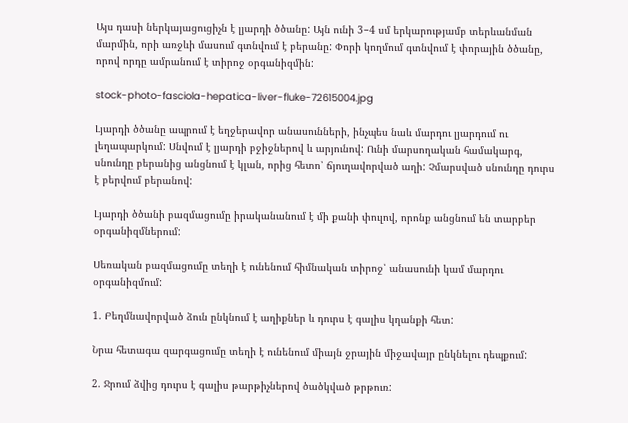Այս դասի ներկայացուցիչն է լյարդի ծծանը: Այն ունի 3−4 սմ երկարությամբ տերևանման մարմին, որի առջևի մասում գտնվում է բերանը: Փորի կողմում գտնվում է փորային ծծանը, որով որդը ամրանում է տիրոջ օրգանիզմին:

stock-photo-fasciola-hepatica-liver-fluke-72615004.jpg

Լյարդի ծծանը ապրում է եղջերավոր անասունների, ինչպես նաև մարդու լյարդում ու լեղապարկում: Սնվում է լյարդի բջիջներով և արյունով: Ունի մարսողական համակարգ, սնունդը բերանից անցնում է կլան, որից հետո՝ ճյուղավորված աղի: Չմարսված սնունդը դուրս է բերվում բերանով:

Լյարդի ծծանի բազմացումը իրականանում է մի քանի փուլով, որոնք անցնում են տարբեր օրգանիզմներում:

Սեռական բազմացումը տեղի է ունենում հիմնական տիրոջ՝ անասունի կամ մարդու օրգանիզմում:

1. Բեղմնավորված ձուն ընկնում է աղիքներ և դուրս է գալիս կղանքի հետ:

Նրա հետագա զարգացումը տեղի է ունենում միայն ջրային միջավայր ընկնելու դեպքում:

2. Ջրում ձվից դուրս է գալիս թարթիչներով ծածկված թրթուռ: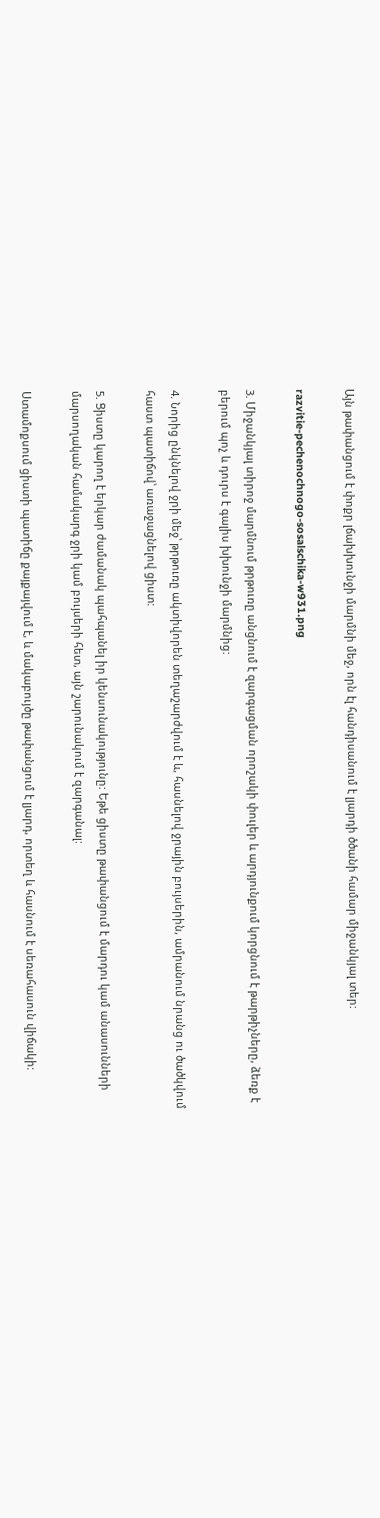Այն թափանցում է փոքր լճախխունջի մարմնի մեջ, որն էլ հանդիսանում է լյարդի ծծանի համար միջանկյալ տեր:

razvitie-pechenochnogo-sosalschika-w931.png

3. Միջանկյալ տիրոջ մարմնում թրթուռը անցնում է զարգացման որոշակի փուլեր և արդյունքում կորցնում է թարթիչները, ձեռք է բերում պոչ և դուրս է գալիս խխունջի մարմնից:

4. Նորից ընկնելով ջրի մեջ՝ թրթուռը ակտիվորեն տեղաշարժվում է և, հասնելով ջրային բույսերին, ամրանում նրանց ու ծածկվում հաստ պատիճով՝ առաջացնելով ցիստ:

5. Ցիստը կարող է երկար ժամանակ պահպանել իր կենսունակությունը: Եթե ցիստը թափանցում է մարդու կամ անասունների մարսողական համակարգ ջրի կամ բույսերի հետ, այն շարունակում է զարգանալ:

Ստամոքսում ցիստի պատիճը քայքայվում է, և մակաբույծը թափանցում է լյարդ, որտեղ և հասնում է սեռահասուն վիճակի: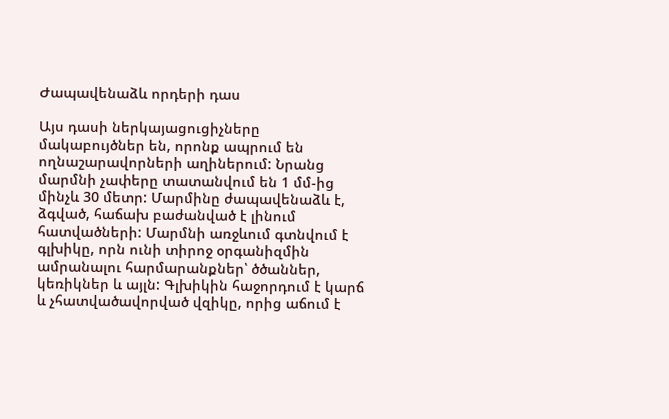Ժապավենաձև որդերի դաս

Այս դասի ներկայացուցիչները մակաբույծներ են, որոնք ապրում են ողնաշարավորների աղիներում: Նրանց մարմնի չափերը տատանվում են 1 մմ-ից մինչև 30 մետր: Մարմինը ժապավենաձև է, ձգված, հաճախ բաժանված է լինում հատվածների: Մարմնի առջևում գտնվում է գլխիկը, որն ունի տիրոջ օրգանիզմին ամրանալու հարմարանքներ՝ ծծաններ, կեռիկներ և այլն: Գլխիկին հաջորդում է կարճ և չհատվածավորված վզիկը, որից աճում է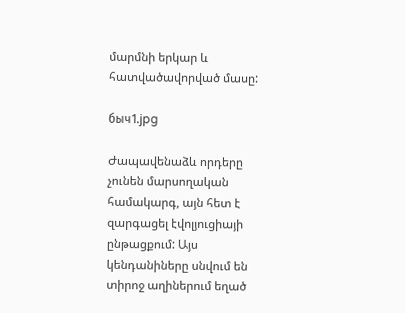մարմնի երկար և հատվածավորված մասը:

быч1.jpg

Ժապավենաձև որդերը չունեն մարսողական համակարգ, այն հետ է զարգացել էվոլյուցիայի ընթացքում: Այս կենդանիները սնվում են տիրոջ աղիներում եղած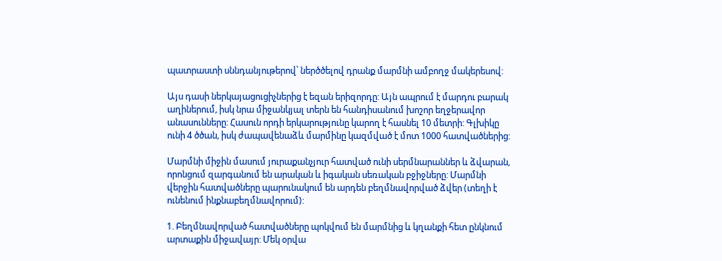պատրաստի սննդանյութերով՝ ներծծելով դրանք մարմնի ամբողջ մակերեսով:

Այս դասի ներկայացուցիչներից է եզան երիզորդը: Այն ապրում է մարդու բարակ աղիներում, իսկ նրա միջանկյալ տերն են հանդիսանում խոշոր եղջերավոր անասունները: Հասուն որդի երկարությունը կարող է հասնել 10 մետրի: Գլխիկը ունի 4 ծծան, իսկ ժապավենաձև մարմինը կազմված է մոտ 1000 հատվածներից:

Մարմնի միջին մասում յուրաքանչյուր հատված ունի սերմնարաններ և ձվարան, որոնցում զարգանում են արական և իգական սեռական բջիջները: Մարմնի վերջին հատվածները պարունակում են արդեն բեղմնավորված ձվեր (տեղի է ունենում ինքնաբեղմնավորում):

1. Բեղմնավորված հատվածները պոկվում են մարմնից և կղանքի հետ ընկնում արտաքին միջավայր: Մեկ օրվա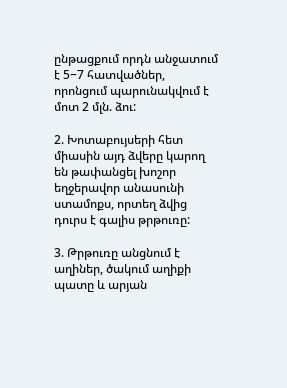ընթացքում որդն անջատում է 5−7 հատվածներ, որոնցում պարունակվում է մոտ 2 մլն. ձու:

2. Խոտաբույսերի հետ միասին այդ ձվերը կարող են թափանցել խոշոր եղջերավոր անասունի ստամոքս, որտեղ ձվից դուրս է գալիս թրթուռը:

3. Թրթուռը անցնում է աղիներ, ծակում աղիքի պատը և արյան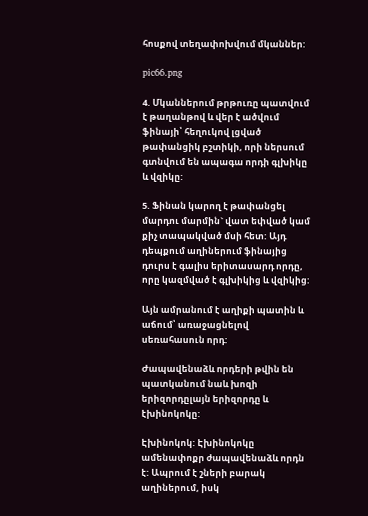հոսքով տեղափոխվում մկաններ:

pic66.png

4. Մկաններում թրթուռը պատվում է թաղանթով և վեր է ածվում ֆինայի՝ հեղուկով լցված թափանցիկ բշտիկի, որի ներսում գտնվում են ապագա որդի գլխիկը և վզիկը:

5. Ֆինան կարող է թափանցել մարդու մարմին` վատ եփված կամ քիչ տապակված մսի հետ: Այդ դեպքում աղիներում ֆինայից դուրս է գալիս երիտասարդ որդը, որը կազմված է գլխիկից և վզիկից:

Այն ամրանում է աղիքի պատին և աճում՝ առաջացնելով սեռահասուն որդ:

Ժապավենաձև որդերի թվին են պատկանում նաև խոզի երիզորդըլայն երիզորդը և էխինոկոկը:

Էխինոկոկ: Էխինոկոկը ամենափոքր ժապավենաձև որդն է: Ապրում է շների բարակ աղիներում, իսկ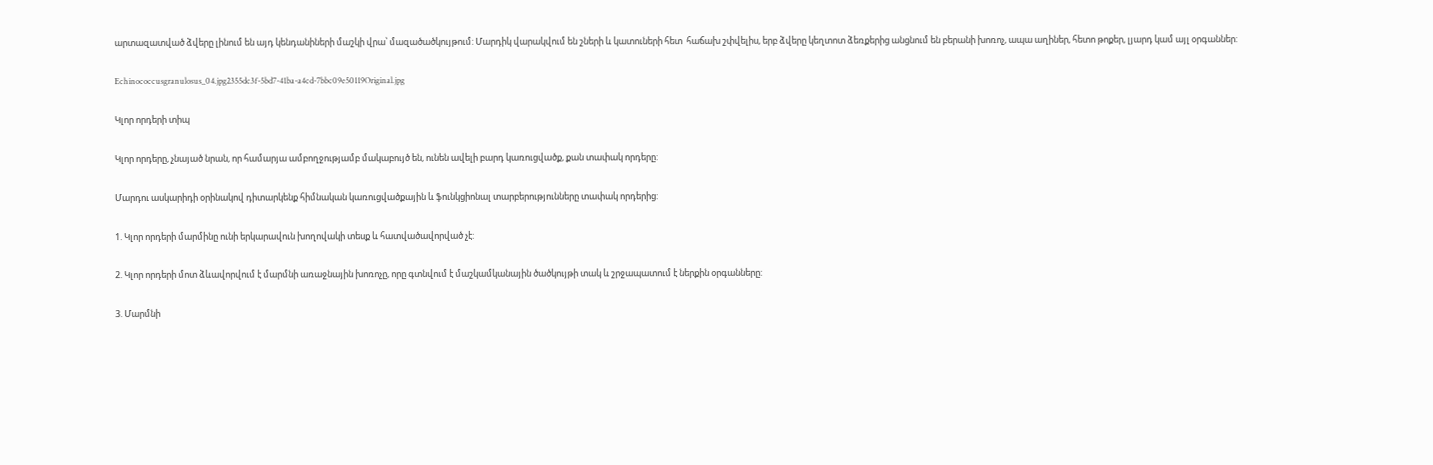արտազատված ձվերը լինում են այդ կենդանիների մաշկի վրա՝ մազածածկույթում: Մարդիկ վարակվում են շների և կատուների հետ  հաճախ շփվելիս, երբ ձվերը կեղտոտ ձեռքերից անցնում են բերանի խոռոչ, ապա աղիներ, հետո թոքեր, լյարդ կամ այլ օրգաններ:

Echinococcusgranulosus_04.jpg2355dc3f-5bd7-41ba-a4cd-7bbc09e50119Original.jpg

Կլոր որդերի տիպ

Կլոր որդերը, չնայած նրան, որ համարյա ամբողջությամբ մակաբույծ են, ունեն ավելի բարդ կառուցվածք, քան տափակ որդերը:

Մարդու ասկարիդի օրինակով դիտարկենք հիմնական կառուցվածքային և ֆունկցիոնալ տարբերությունները տափակ որդերից:

1. Կլոր որդերի մարմինը ունի երկարավուն խողովակի տեսք և հատվածավորված չէ:

2. Կլոր որդերի մոտ ձևավորվում է մարմնի առաջնային խոռոչը, որը գտնվում է մաշկամկանային ծածկույթի տակ և շրջապատում է ներքին օրգանները:

3. Մարմնի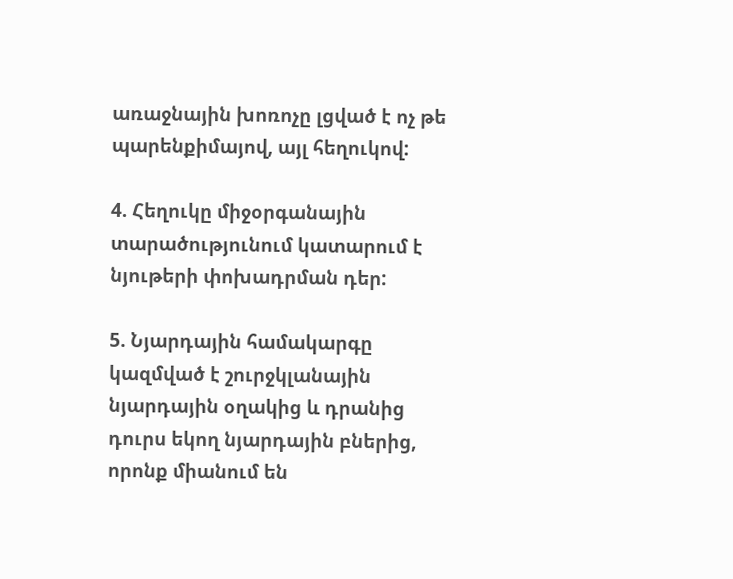առաջնային խոռոչը լցված է ոչ թե պարենքիմայով, այլ հեղուկով:

4. Հեղուկը միջօրգանային տարածությունում կատարում է նյութերի փոխադրման դեր:

5. Նյարդային համակարգը կազմված է շուրջկլանային նյարդային օղակից և դրանից դուրս եկող նյարդային բներից, որոնք միանում են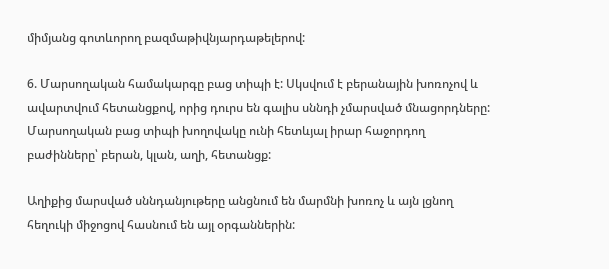միմյանց գոտևորող բազմաթիվնյարդաթելերով:

6. Մարսողական համակարգը բաց տիպի է: Սկսվում է բերանային խոռոչով և ավարտվում հետանցքով, որից դուրս են գալիս սննդի չմարսված մնացորդները: Մարսողական բաց տիպի խողովակը ունի հետևյալ իրար հաջորդող բաժինները՝ բերան, կլան, աղի, հետանցք:

Աղիքից մարսված սննդանյութերը անցնում են մարմնի խոռոչ և այն լցնող հեղուկի միջոցով հասնում են այլ օրգաններին: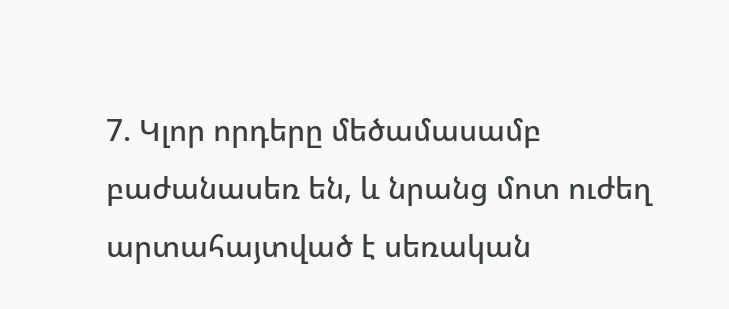7. Կլոր որդերը մեծամասամբ բաժանասեռ են, և նրանց մոտ ուժեղ արտահայտված է սեռական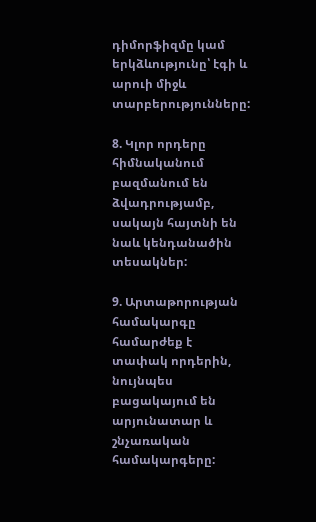դիմորֆիզմը կամ երկձևությունը՝ էգի և արուի միջև տարբերությունները:

8. Կլոր որդերը հիմնականում բազմանում են ձվադրությամբ, սակայն հայտնի են նաև կենդանածին տեսակներ:

9. Արտաթորության համակարգը համարժեք է տափակ որդերին, նույնպես բացակայում են արյունատար և շնչառական համակարգերը: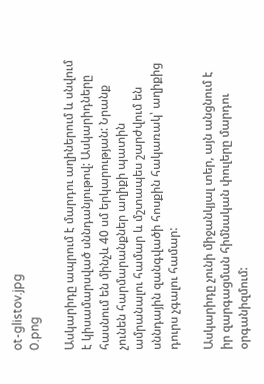ot-glistov.jpg
0.png

Ասկարիդը ապրում է մարդու աղիներում և սնվում է կիսամարսված սննդանյութով: Ասկարիդները հասնում են մինչև 40 սմ երկարության: Նրանք չունեն հարմարանքներ աղիքի պատին ամրանալու համար և մշտապես շարժվում են սննդային զանգվածի հոսքին հակառակ՝ աղիքից դուրս չգալու համար:

Ասկարիդը չունի միջանկյալ տեր, այն անցնում է իր զարգացման հիմնական փուլերը մարդու օրգանիզմում: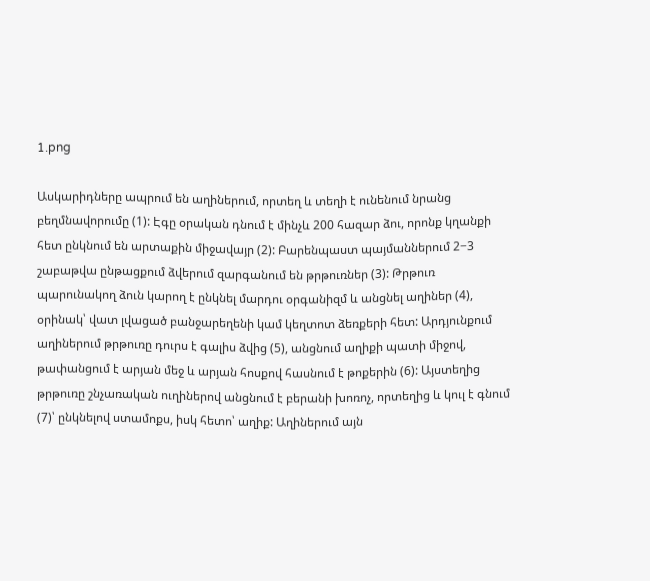1.png

Ասկարիդները ապրում են աղիներում, որտեղ և տեղի է ունենում նրանց բեղմնավորումը (1): Էգը օրական դնում է մինչև 200 հազար ձու, որոնք կղանքի հետ ընկնում են արտաքին միջավայր (2): Բարենպաստ պայմաններում 2−3 շաբաթվա ընթացքում ձվերում զարգանում են թրթուռներ (3): Թրթուռ պարունակող ձուն կարող է ընկնել մարդու օրգանիզմ և անցնել աղիներ (4), օրինակ՝ վատ լվացած բանջարեղենի կամ կեղտոտ ձեռքերի հետ: Արդյունքում աղիներում թրթուռը դուրս է գալիս ձվից (5), անցնում աղիքի պատի միջով, թափանցում է արյան մեջ և արյան հոսքով հասնում է թոքերին (6): Այստեղից թրթուռը շնչառական ուղիներով անցնում է բերանի խոռոչ, որտեղից և կուլ է գնում (7)՝ ընկնելով ստամոքս, իսկ հետո՝ աղիք: Աղիներում այն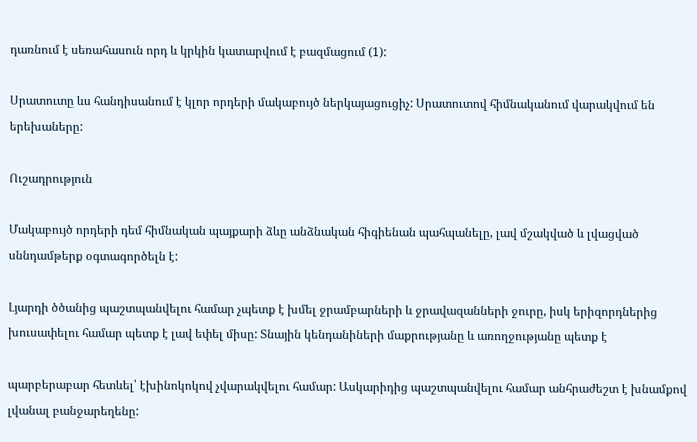դառնում է սեռահասուն որդ և կրկին կատարվում է բազմացում (1):

Սրատուտը ևս հանդիսանում է կլոր որդերի մակաբույծ ներկայացուցիչ: Սրատուտով հիմնականում վարակվում են երեխաները:

Ուշադրություն

Մակաբույծ որդերի դեմ հիմնական պայքարի ձևը անձնական հիգիենան պահպանելը, լավ մշակված և լվացված սննդամթերք օգտագործելն է:

Լյարդի ծծանից պաշտպանվելու համար չպետք է խմել ջրամբարների և ջրավազանների ջուրը, իսկ երիզորդներից խուսափելու համար պետք է լավ եփել միսը: Տնային կենդանիների մաքրությանը և առողջությանը պետք է

պարբերաբար հետևել՝ էխինոկոկով չվարակվելու համար: Ասկարիդից պաշտպանվելու համար անհրաժեշտ է խնամքով լվանալ բանջարեղենը: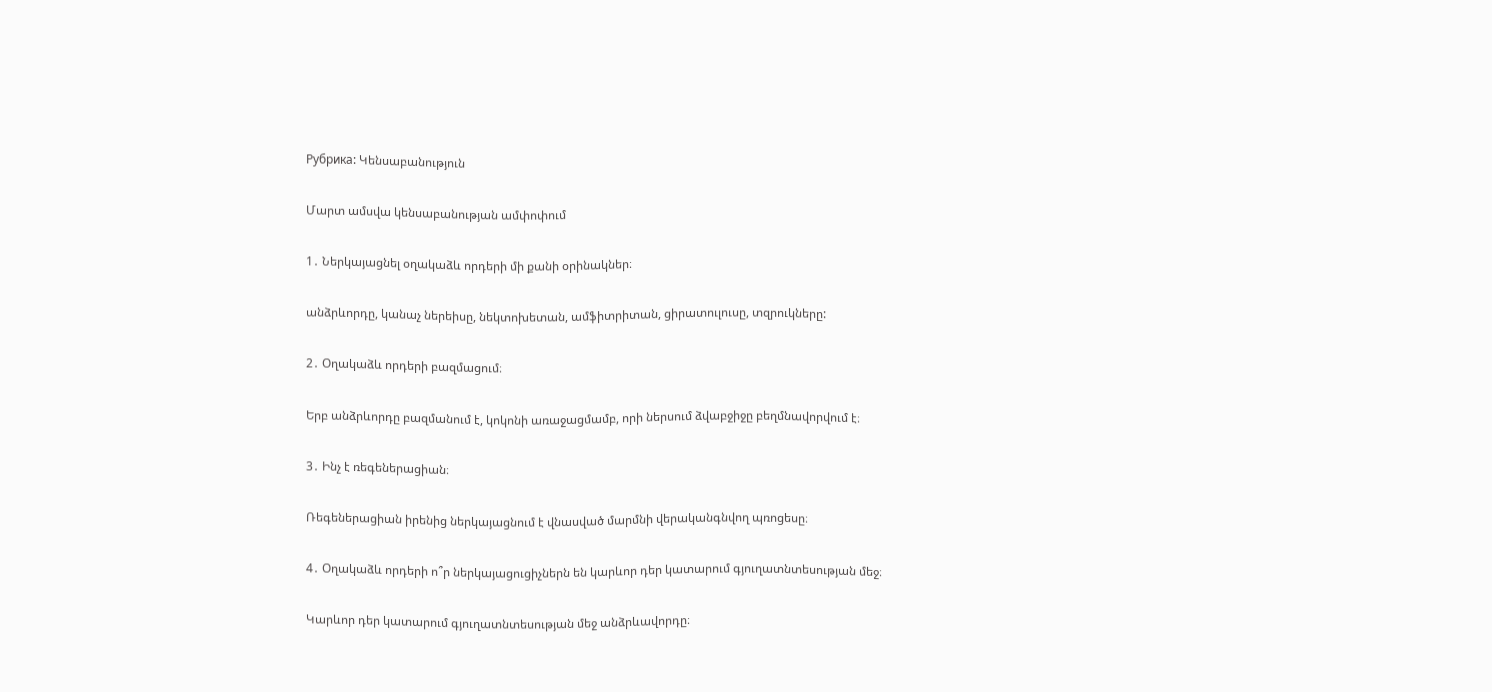Рубрика: Կենսաբանություն

Մարտ ամսվա կենսաբանության ամփոփում

1․ Ներկայացնել օղակաձև որդերի մի քանի օրինակներ։

անձրևորդը, կանաչ ներեիսը, նեկտոխետան, ամֆիտրիտան, ցիրատուլուսը, տզրուկները:

2․ Օղակաձև որդերի բազմացում։

Երբ անձրևորդը բազմանում է, կոկոնի առաջացմամբ, որի ներսում ձվաբջիջը բեղմնավորվում է։

3․ Ինչ է ռեգեներացիան։

Ռեգեներացիան իրենից ներկայացնում է վնասված մարմնի վերականգնվող պռոցեսը։

4․ Օղակաձև որդերի ո՞ր ներկայացուցիչներն են կարևոր դեր կատարում գյուղատնտեսության մեջ։

Կարևոր դեր կատարում գյուղատնտեսության մեջ անձրևավորդը։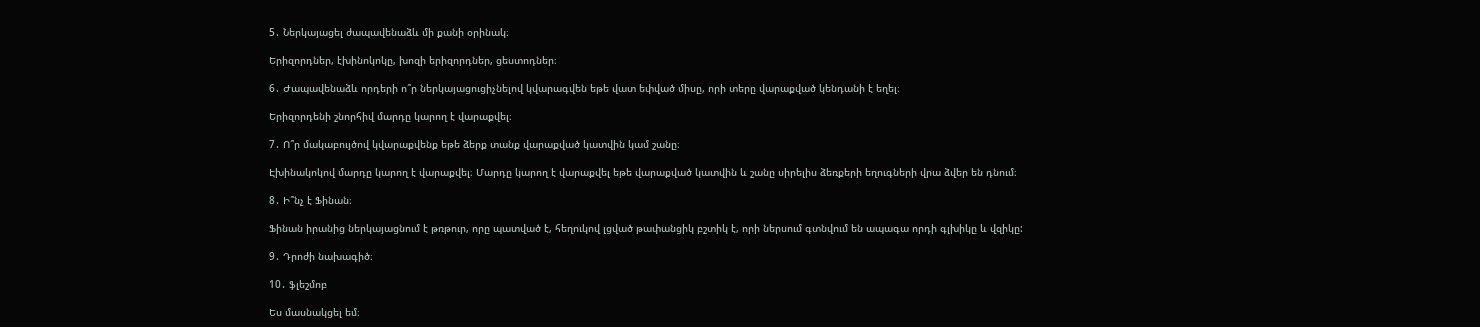5․ Ներկայացել ժապավենաձև մի քանի օրինակ։

Երիզորդներ, էխինոկոկը, խոզի երիզորդներ, ցեստոդներ։

6․ Ժապավենաձև որդերի ո՞ր ներկայացուցիչնելով կվարագվեն եթե վատ եփված միսը, որի տերը վարաքված կենդանի է եղել։

Երիզորդենի շնորհիվ մարդը կարող է վարաքվել։

7․ Ո՞ր մակաբույծով կվարաքվենք եթե ձերք տանք վարաքված կատվին կամ շանը։

Էխինակոկով մարդը կարող է վարաքվել։ Մարդը կարող է վարաքվել եթե վարաքված կատվին և շանը սիրելիս ձեռքերի եղուգների վրա ձվեր են դնում։

8․ Ի՞նչ է Ֆինան։

Ֆինան իրանից ներկայացնում է թռթուր, որը պատված է, հեղուկով լցված թափանցիկ բշտիկ է, որի ներսում գտնվում են ապագա որդի գլխիկը և վզիկը:

9․ Դրոժի նախագիծ։

10․ ֆլեշմոբ

Ես մասնակցել եմ։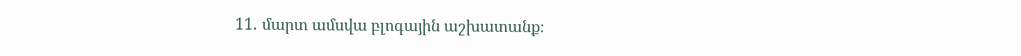11․ մարտ ամսվա բլոգային աշխատանք։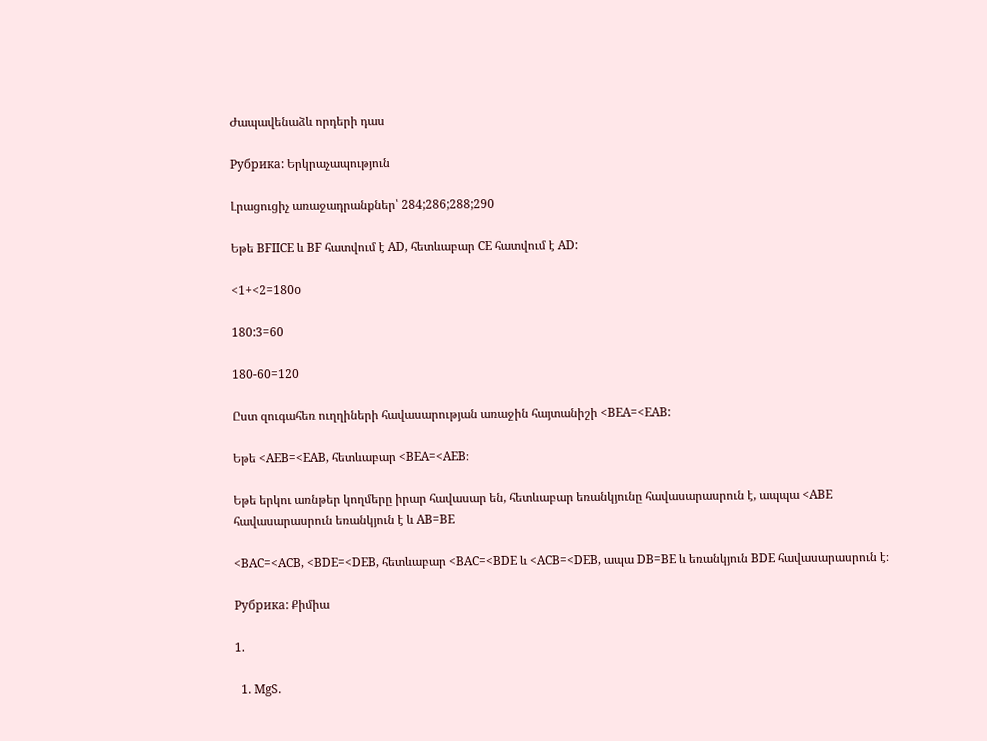Ժապավենաձև որդերի դաս

Рубрика: Երկրաչապություն

Լրացուցիչ առաջադրանքներ՝ 284;286;288;290

Եթե BFIICE և BF հատվում է AD, հետևաբար CE հատվում է AD:

<1+<2=180o

180:3=60

180-60=120

Ըստ զուգահեռ ուղղիների հավասարության առաջին հայտանիշի <BEA=<EAB:

Եթե <AEB=<EAB, հետևաբար <BEA=<AEB։

Եթե երկու առնթեր կողմերը իրար հավասար են, հետևաբար եռանկյունը հավասարասրուն է, ապպա <ABE հավասարասրուն եռանկյուն է և AB=BE

<BAC=<ACB, <BDE=<DEB, հետևաբար <BAC=<BDE և <ACB=<DEB, ապա DB=BE և եռանկյուն BDE հավասարասրուն է։

Рубрика: Քիմիա

1.

  1. MgS.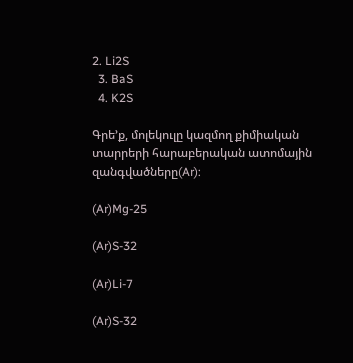2. Li2S
  3. BaS
  4. K2S

Գրե’ք, մոլեկուլը կազմող քիմիական տարրերի հարաբերական ատոմային զանգվածները(Ar):

(Ar)Mg-25

(Ar)S-32

(Ar)Li-7

(Ar)S-32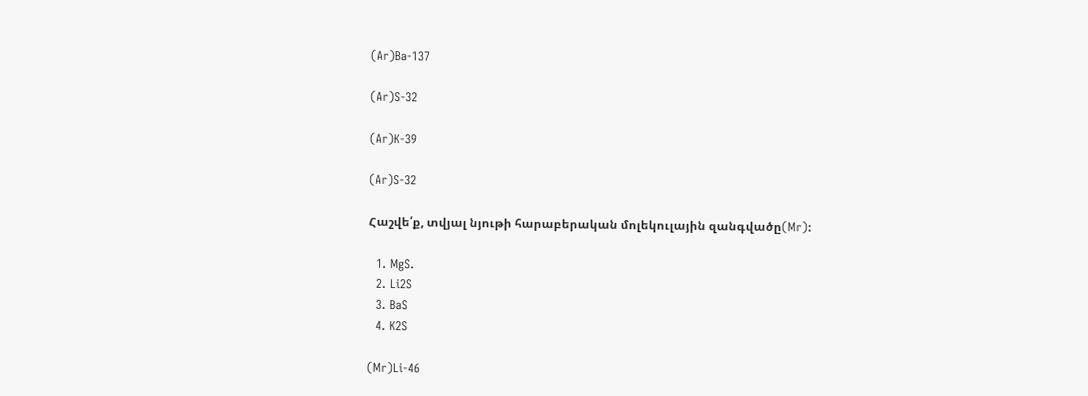(Ar)Ba-137

(Ar)S-32

(Ar)K-39

(Ar)S-32

Հաշվե՛ք, տվյալ նյութի հարաբերական մոլեկուլային զանգվածը(Mr):

  1. MgS.
  2. Li2S
  3. BaS
  4. K2S

(Mr)Li-46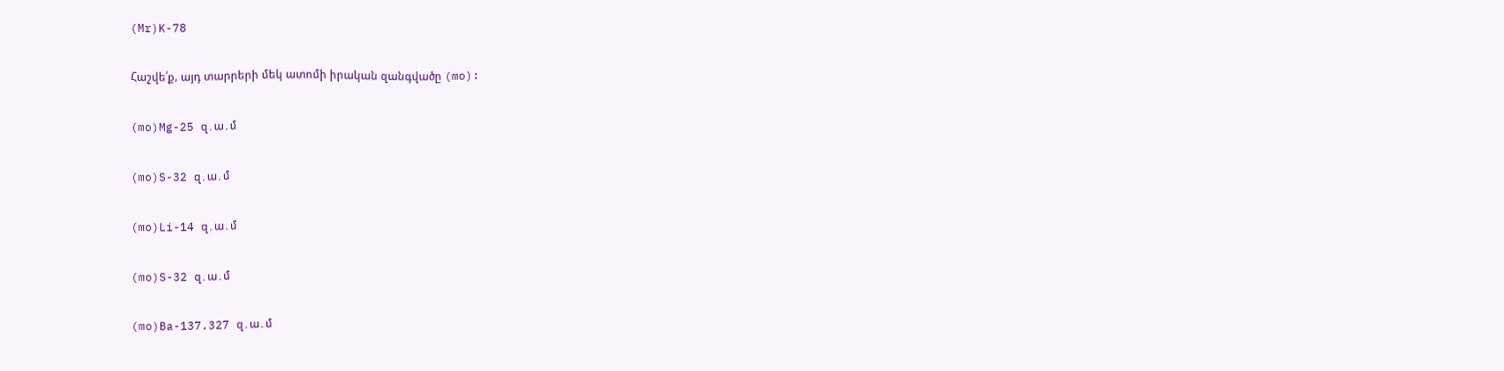(Mr)K-78

Հաշվե՛ք, այդ տարրերի մեկ ատոմի իրական զանգվածը (mo):

(mo)Mg-25 զ․ա․մ

(mo)S-32 զ․ա․մ

(mo)Li-14 զ․ա․մ

(mo)S-32 զ․ա․մ

(mo)Ba-137.327 զ․ա․մ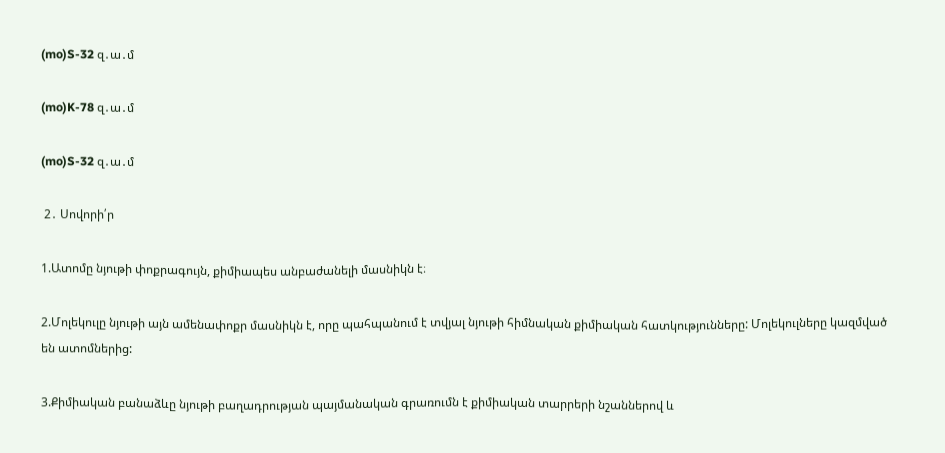(mo)S-32 զ․ա․մ

(mo)K-78 զ․ա․մ

(mo)S-32 զ․ա․մ

 2․ Սովորի՛ր

1.Ատոմը նյութի փոքրագույն, քիմիապես անբաժանելի մասնիկն է։

2.Մոլեկուլը նյութի այն ամենափոքր մասնիկն է, որը պահպանում է տվյալ նյութի հիմնական քիմիական հատկությունները: Մոլեկուլները կազմված են ատոմներից:

3.Քիմիական բանաձևը նյութի բաղադրության պայմանական գրառումն է քիմիական տարրերի նշաններով և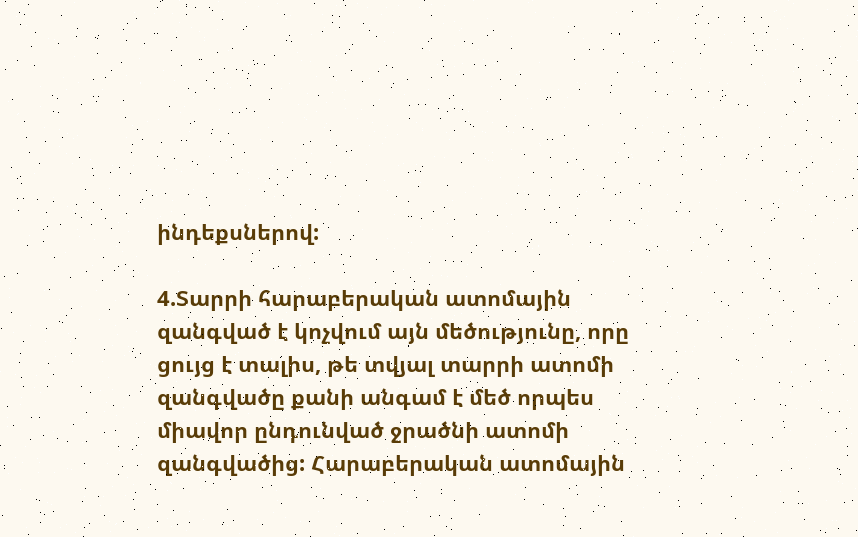ինդեքսներով:

4.Տարրի հարաբերական ատոմային զանգված է կոչվում այն մեծությունը, որը ցույց է տալիս, թե տվյալ տարրի ատոմի զանգվածը քանի անգամ է մեծ որպես միավոր ընդունված ջրածնի ատոմի զանգվածից: Հարաբերական ատոմային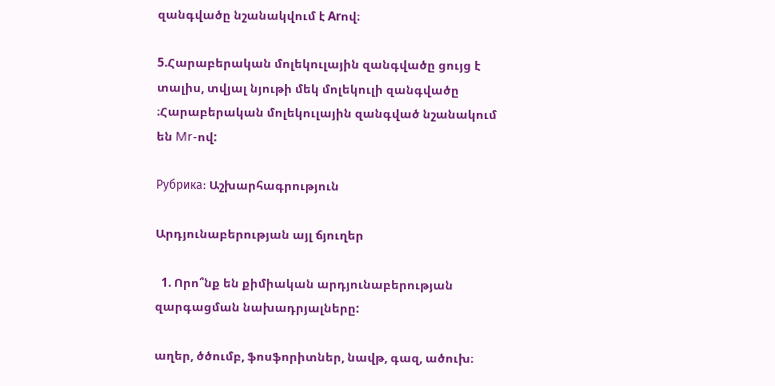զանգվածը նշանակվում է Arով։

5.Հարաբերական մոլեկուլային զանգվածը ցույց է տալիս, տվյալ նյութի մեկ մոլեկուլի զանգվածը ։Հարաբերական մոլեկուլային զանգված նշանակում են Mr-ով:

Рубрика: Աշխարհագրություն

Արդյունաբերության այլ ճյուղեր

  1. Որո՞նք են քիմիական արդյունաբերության զարգացման նախադրյալները:

աղեր, ծծումբ, ֆոսֆորիտներ, նավթ, գազ, ածուխ։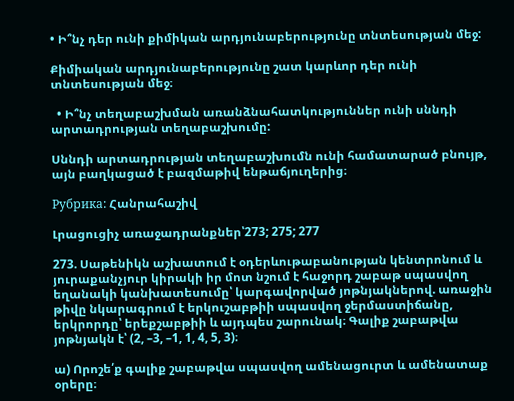• Ի՞նչ դեր ունի քիմիկան արդյունաբերությունը տնտեսության մեջ:

Քիմիական արդյունաբերությունը շատ կարևոր դեր ունի տնտեսության մեջ։

  • Ի՞նչ տեղաբաշխման առանձնահատկություններ ունի սննդի արտադրության տեղաբաշխումը:

Սննդի արտադրության տեղաբաշխումն ունի համատարած բնույթ, այն բաղկացած է բազմաթիվ ենթաճյուղերից։

Рубрика: Հանրահաշիվ

Լրացուցիչ առաջադրանքներ՝273; 275; 277

273. Սաթենիկն աշխատում է օդերևութաբանության կենտրոնում և յուրաքանչյուր կիրակի իր մոտ նշում է հաջորդ շաբաթ սպասվող եղանակի կանխատեսումը՝ կարգավորված յոթնյակներով. առաջին թիվը նկարագրում է երկուշաբթիի սպասվող ջերմաստիճանը, երկրորդը՝ երեքշաբթիի և այդպես շարունակ։ Գալիք շաբաթվա յոթնյակն է՝ (2, –3, –1, 1, 4, 5, 3)։

ա) Որոշե՛ք գալիք շաբաթվա սպասվող ամենացուրտ և ամենատաք օրերը։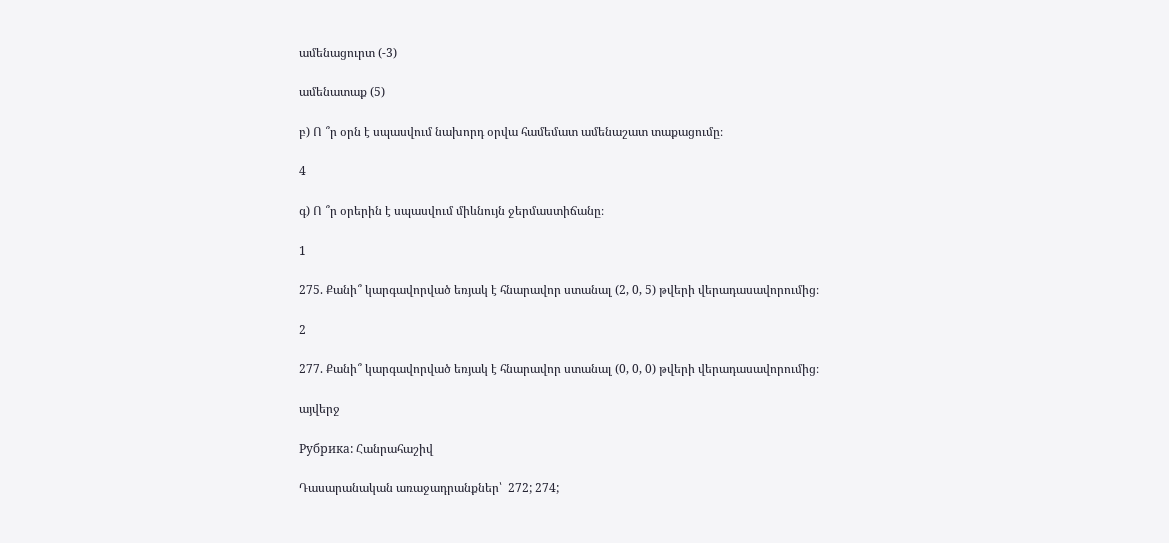ամենացուրտ (-3)

ամենատաք (5)

բ) Ո ՞ր օրն է սպասվում նախորդ օրվա համեմատ ամենաշատ տաքացումը։

4

գ) Ո ՞ր օրերին է սպասվում միևնույն ջերմաստիճանը։

1

275. Քանի՞ կարգավորված եռյակ է հնարավոր ստանալ (2, 0, 5) թվերի վերադասավորումից։

2

277. Քանի՞ կարգավորված եռյակ է հնարավոր ստանալ (0, 0, 0) թվերի վերադասավորումից։

այվերջ

Рубрика: Հանրահաշիվ

Դասարանական առաջադրանքներ՝  272; 274;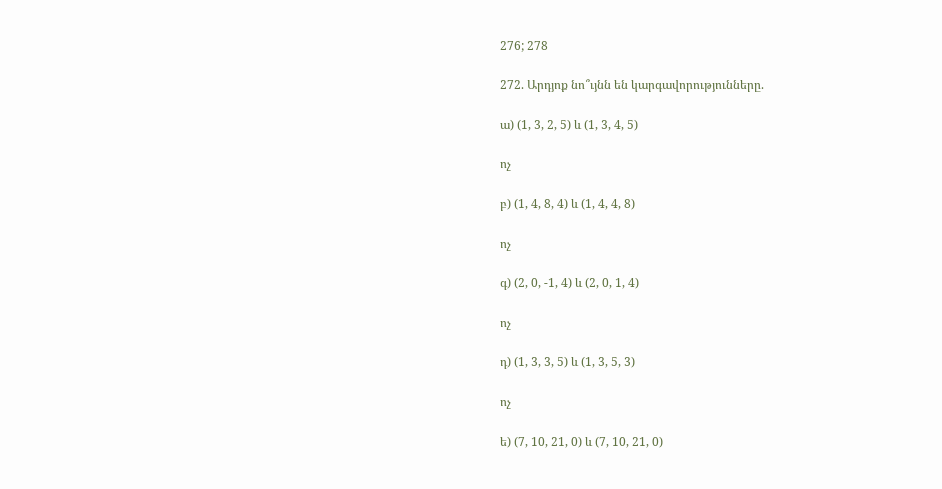276; 278

272. Արդյոք նո՞ւյնն են կարգավորությունները.

ա) (1, 3, 2, 5) և (1, 3, 4, 5)

ոչ

բ) (1, 4, 8, 4) և (1, 4, 4, 8)

ոչ

գ) (2, 0, -1, 4) և (2, 0, 1, 4)

ոչ

դ) (1, 3, 3, 5) և (1, 3, 5, 3)

ոչ

ե) (7, 10, 21, 0) և (7, 10, 21, 0)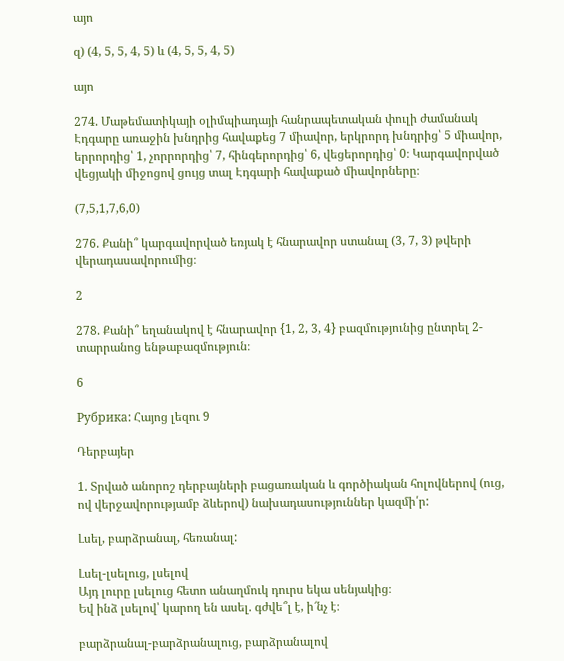այո

զ) (4, 5, 5, 4, 5) և (4, 5, 5, 4, 5)

այո

274. Մաթեմատիկայի օլիմպիադայի հանրապետական փուլի ժամանակ Էդգարը առաջին խնդրից հավաքեց 7 միավոր, երկրորդ խնդրից՝ 5 միավոր, երրորդից՝ 1, չորրորդից՝ 7, հինգերորդից՝ 6, վեցերորդից՝ 0։ Կարգավորված վեցյակի միջոցով ցույց տալ Էդգարի հավաքած միավորները։

(7,5,1,7,6,0)

276. Քանի՞ կարգավորված եռյակ է հնարավոր ստանալ (3, 7, 3) թվերի վերադասավորումից։

2

278. Քանի՞ եղանակով է հնարավոր {1, 2, 3, 4} բազմությունից ընտրել 2-տարրանոց ենթաբազմություն։

6

Рубрика: Հայոց լեզու 9

Դերբայեր

1. Տրված անորոշ դերբայների բացառական և գործիական հոլովներով (ուց, ով վերջավորությամբ ձևերով) նախադասություններ կազմի՛ր:

Լսել, բարձրանալ, հեռանալ:

Լսել-լսելուց, լսելով
Այդ լուրը լսելուց հետո անաղմուկ դուրս եկա սենյակից։
Եվ ինձ լսելով՝ կարող են ասել. գժվե՞լ է, ի՜նչ է։

բարձրանալ-բարձրանալուց, բարձրանալով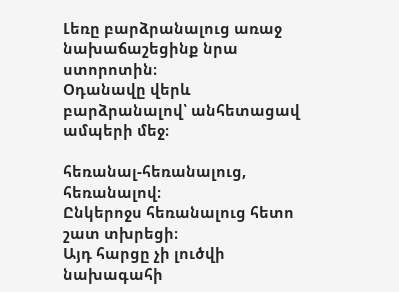Լեռը բարձրանալուց առաջ նախաճաշեցինք նրա ստորոտին։
Օդանավը վերև բարձրանալով՝ անհետացավ ամպերի մեջ։

հեռանալ-հեռանալուց, հեռանալով։
Ընկերոջս հեռանալուց հետո շատ տխրեցի։
Այդ հարցը չի լուծվի նախագահի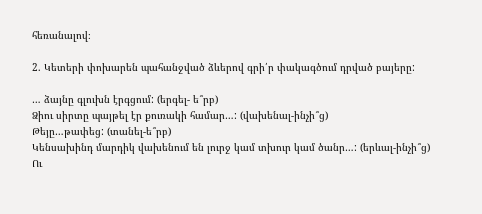հեռանալով։

2. Կետերի փոխարեն պահանջված ձևերով գրի՛ր փակագծում դրված բայերը:

… ձայնը գլուխն էրգցում: (երգել- ե՞րբ)
Ձիու սիրտը պայթել էր քուռակի համար…: (վախենալ-ինչի՞ց)
Թեյը…թափեց: (տանել-ե՞րբ)
Կենսախինդ մարդիկ վախենում են լուրջ կամ տխուր կամ ծանր…: (երևալ-ինչի՞ց)
Ու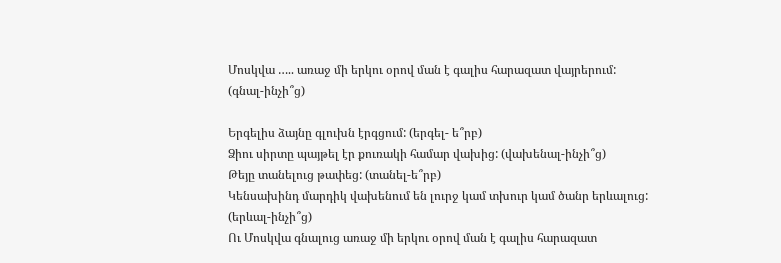Մոսկվա ….. առաջ մի երկու օրով ման է գալիս հարազատ վայրերում: (գնալ-ինչի՞ց)

Երգելիս ձայնը գլուխն էրգցում: (երգել- ե՞րբ)
Ձիու սիրտը պայթել էր քուռակի համար վախից: (վախենալ-ինչի՞ց)
Թեյը տանելուց թափեց: (տանել-ե՞րբ)
Կենսախինդ մարդիկ վախենում են լուրջ կամ տխուր կամ ծանր երևալուց: (երևալ-ինչի՞ց)
Ու Մոսկվա գնալուց առաջ մի երկու օրով ման է գալիս հարազատ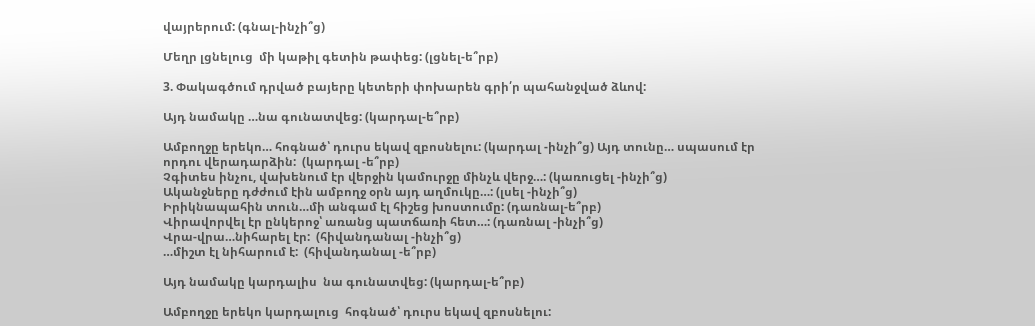վայրերում: (գնալ-ինչի՞ց)

Մեղր լցնելուց  մի կաթիլ գետին թափեց: (լցնել-ե՞րբ)

3. Փակագծում դրված բայերը կետերի փոխարեն գրի՛ր պահանջված ձևով:

Այդ նամակը …նա գունատվեց: (կարդալ-ե՞րբ)

Ամբողջը երեկո… հոգնած՝ դուրս եկավ զբոսնելու: (կարդալ -ինչի՞ց) Այդ տունը… սպասում էր որդու վերադարձին:  (կարդալ -ե՞րբ)
Չգիտես ինչու, վախենում էր վերջին կամուրջը մինչև վերջ…: (կառուցել -ինչի՞ց)
Ականջները դժժում էին ամբողջ օրն այդ աղմուկը…: (լսել -ինչի՞ց)
Իրիկնապահին տուն…մի անգամ էլ հիշեց խոստումը: (դառնալ-ե՞րբ)
Վիրավորվել էր ընկերոջ՝ առանց պատճառի հետ…: (դառնալ -ինչի՞ց)
Վրա-վրա…նիհարել էր:  (հիվանդանալ -ինչի՞ց)
…միշտ էլ նիհարում է:  (հիվանդանալ -ե՞րբ)

Այդ նամակը կարդալիս  նա գունատվեց: (կարդալ-ե՞րբ)

Ամբողջը երեկո կարդալուց  հոգնած՝ դուրս եկավ զբոսնելու: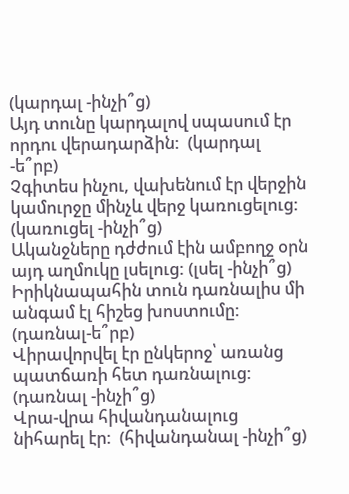(կարդալ -ինչի՞ց)
Այդ տունը կարդալով սպասում էր որդու վերադարձին:  (կարդալ -ե՞րբ)
Չգիտես ինչու, վախենում էր վերջին կամուրջը մինչև վերջ կառուցելուց: (կառուցել -ինչի՞ց)
Ականջները դժժում էին ամբողջ օրն այդ աղմուկը լսելուց: (լսել -ինչի՞ց)
Իրիկնապահին տուն դառնալիս մի անգամ էլ հիշեց խոստումը: (դառնալ-ե՞րբ)
Վիրավորվել էր ընկերոջ՝ առանց պատճառի հետ դառնալուց: (դառնալ -ինչի՞ց)
Վրա-վրա հիվանդանալուց նիհարել էր:  (հիվանդանալ -ինչի՞ց)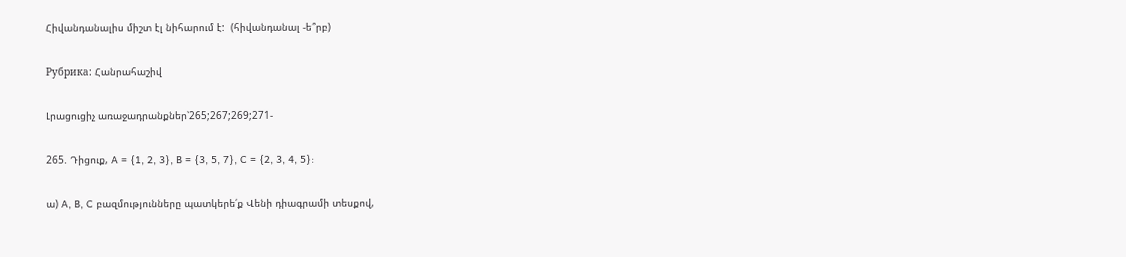Հիվանդանալիս միշտ էլ նիհարում է:  (հիվանդանալ -ե՞րբ)

Рубрика: Հանրահաշիվ

Լրացուցիչ առաջադրանքներ՝265;267;269;271-

265. Դիցուք, A = {1, 2, 3}, B = {3, 5, 7}, C = {2, 3, 4, 5}:

ա) A, B, C բազմությունները պատկերե՛ք Վենի դիագրամի տեսքով,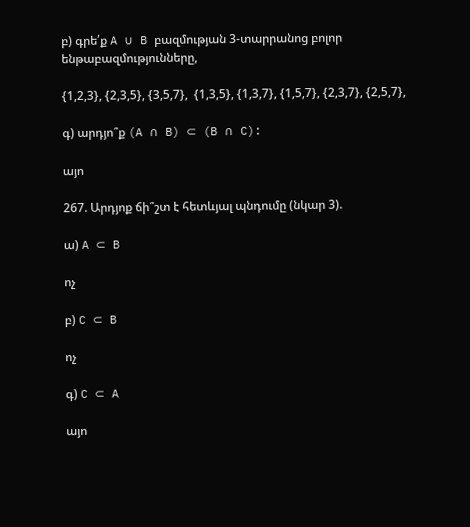բ) գրե՛ք A ∪ B բազմության 3-տարրանոց բոլոր ենթաբազմությունները,

{1,2,3}, {2,3,5}, {3,5,7},  {1,3,5}, {1,3,7}, {1,5,7}, {2,3,7}, {2,5,7},

գ) արդյո՞ք (A ∩ B) ⊂ (B ∩ C):

այո

267. Արդյոք ճի՞շտ է հետևյալ պնդումը (նկար 3).

ա) A ⊂ B

ոչ

բ) C ⊂ B

ոչ

գ) C ⊂ A

այո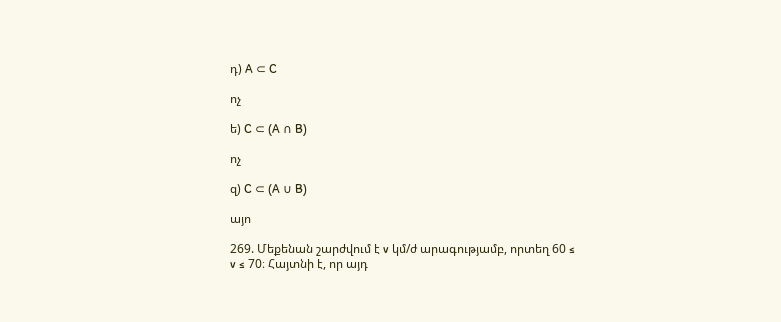դ) A ⊂ C

ոչ

ե) C ⊂ (A ∩ B)

ոչ

զ) C ⊂ (A ∪ B)

այո

269. Մեքենան շարժվում է v կմ/ժ արագությամբ, որտեղ 60 ≤ v ≤ 70։ Հայտնի է, որ այդ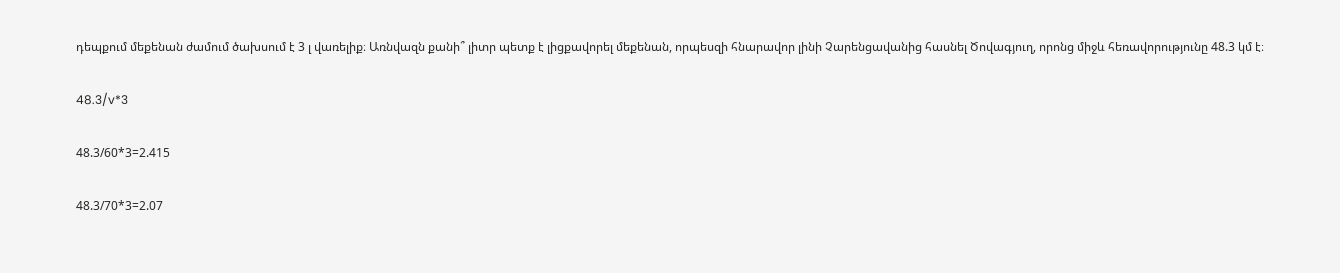դեպքում մեքենան ժամում ծախսում է 3 լ վառելիք։ Առնվազն քանի՞ լիտր պետք է լիցքավորել մեքենան, որպեսզի հնարավոր լինի Չարենցավանից հասնել Ծովագյուղ, որոնց միջև հեռավորությունը 48.3 կմ է։

48.3/v*3

48.3/60*3=2.415

48.3/70*3=2.07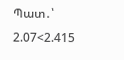Պատ․՝ 2.07<2.415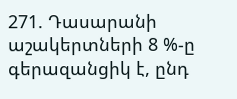271. Դասարանի աշակերտների 8 %-ը գերազանցիկ է, ընդ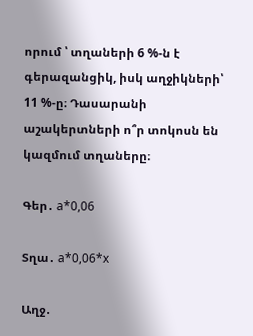որում ՝ տղաների 6 %-ն է գերազանցիկ, իսկ աղջիկների՝ 11 %-ը։ Դասարանի աշակերտների ո՞ր տոկոսն են կազմում տղաները։

Գեր․ a*0,06

Տղա․ a*0,06*x

Աղջ․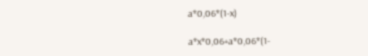a*0,06*(1-x)

a*x*0,06+a*0,06*(1-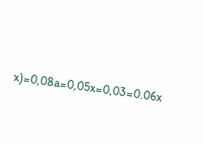x)=0,08a=0,05x=0,03=0.06x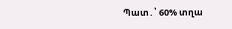Պատ․՝ 60% տղա